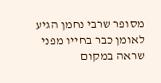מסופר שרבי נחמן הגיע לאומן כבר בחייו מפני שראה במקום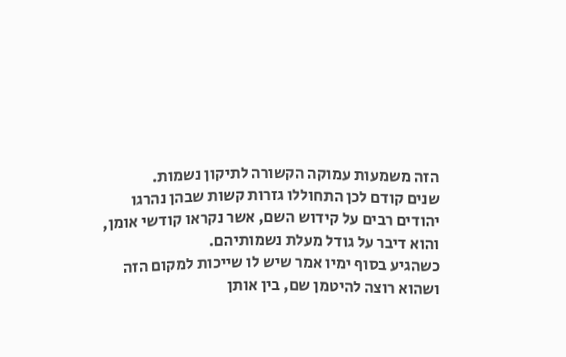הזה משמעות עמוקה הקשורה לתיקון נשמות.
שנים קודם לכן התחוללו גזרות קשות שבהן נהרגו יהודים רבים על קידוש השם, אשר נקראו קודשי אומן, והוא דיבר על גודל מעלת נשמותיהם.
כשהגיע בסוף ימיו אמר שיש לו שייכות למקום הזה ושהוא רוצה להיטמן שם, בין אותן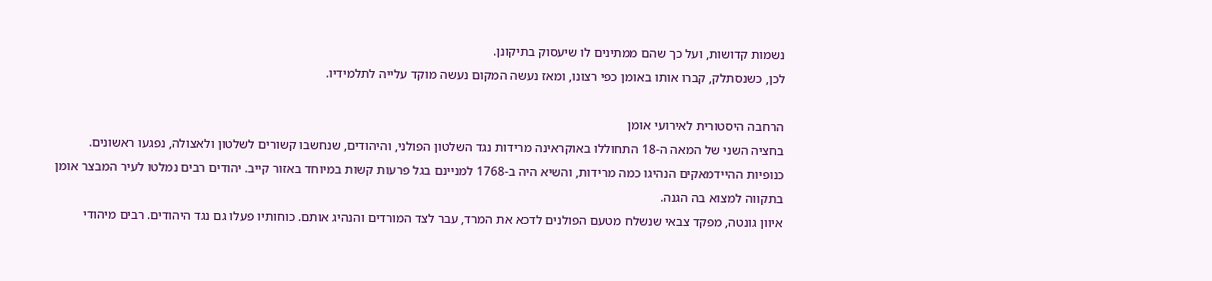נשמות קדושות, ועל כך שהם ממתינים לו שיעסוק בתיקונן.
לכן, כשנסתלק, קברו אותו באומן כפי רצונו, ומאז נעשה המקום נעשה מוקד עלייה לתלמידיו.

הרחבה היסטורית לאירועי אומן
בחציה השני של המאה ה-18 התחוללו באוקראינה מרידות נגד השלטון הפולני, והיהודים, שנחשבו קשורים לשלטון ולאצולה, נפגעו ראשונים. כנופיות ההיידמאקים הנהיגו כמה מרידות, והשיא היה ב-1768 למניינם בגל פרעות קשות במיוחד באזור קייב. יהודים רבים נמלטו לעיר המבצר אומן בתקווה למצוא בה הגנה.
איוון גונטה, מפקד צבאי שנשלח מטעם הפולנים לדכא את המרד, עבר לצד המורדים והנהיג אותם. כוחותיו פעלו גם נגד היהודים. רבים מיהודי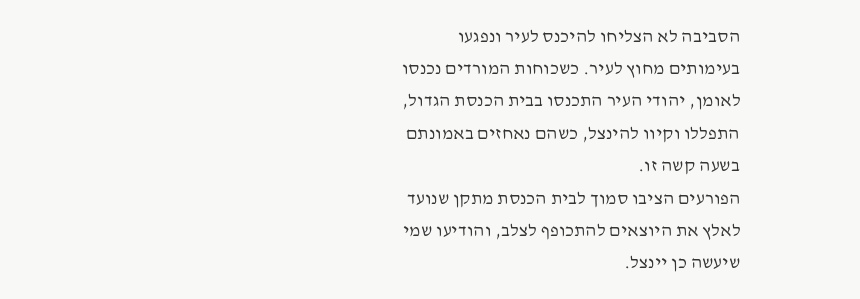הסביבה לא הצליחו להיכנס לעיר ונפגעו בעימותים מחוץ לעיר. כשכוחות המורדים נכנסו לאומן, יהודי העיר התכנסו בבית הכנסת הגדול, התפללו וקיוו להינצל, כשהם נאחזים באמונתם בשעה קשה זו.
הפורעים הציבו סמוך לבית הכנסת מתקן שנועד לאלץ את היוצאים להתכופף לצלב, והודיעו שמי שיעשה כן יינצל.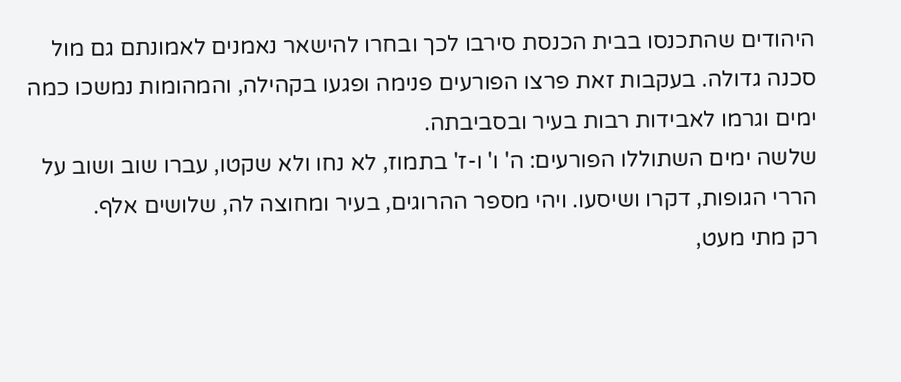היהודים שהתכנסו בבית הכנסת סירבו לכך ובחרו להישאר נאמנים לאמונתם גם מול סכנה גדולה. בעקבות זאת פרצו הפורעים פנימה ופגעו בקהילה, והמהומות נמשכו כמה ימים וגרמו לאבידות רבות בעיר ובסביבתה.
שלשה ימים השתוללו הפורעים: ה' ו' ו-ז' בתמוז, לא נחו ולא שקטו, עברו שוב ושוב על הררי הגופות, דקרו ושיסעו. ויהי מספר ההרוגים, בעיר ומחוצה לה, שלושים אלף.
רק מתי מעט,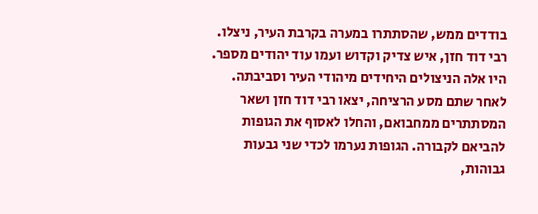בודדים ממש, שהסתתרו במערה בקרבת העיר, ניצלו. רבי דוד חזן, איש צדיק וקדוש ועמו עוד יהודים מספר. היו אלה הניצולים היחידים מיהודי העיר וסביבתה. לאחר שתם מסע הרציחה, יצאו רבי דוד חזן ושאר המסתתרים ממחבואם, והחלו לאסוף את הגופות להביאם לקבורה. הגופות נערמו לכדי שני גבעות גבוהות,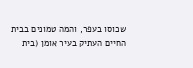שכוסו בעפר, והמה טמונים בבית החיים העתיק בעיר אומן (בית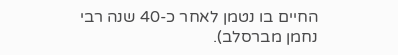החיים בו נטמן לאחר כ-40 שנה רבי נחמן מברסלב).